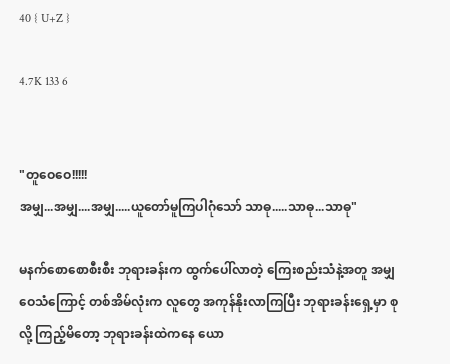40 { U+Z }

4.7K 133 6


"တူဝေဝေ!!!!!
အမျှ...အမျှ....အမျှ.....ယူတော်မူကြပါဂုံသော် သာဓု.....သာဓု...သာဓု"

မနက်စောစောစီးစီး ဘုရားခန်းက ထွက်ပေါ်လာတဲ့ ကြေးစည်းသံနဲ့အတူ အမျှဝေသံကြောင့် တစ်အိမ်လုံးက လူတွေ အကုန်နိုးလာကြပြီး ဘုရားခန်းရှေ့မှာ စုလို့ ကြည့်မိတော့ ဘုရားခန်းထဲကနေ ယော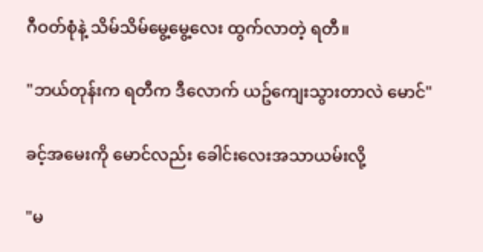ဂီဝတ်စုံနဲ့ သိမ်သိမ်မွေ့မွေ့လေး ထွက်လာတဲ့ ရတီ။

"ဘယ်တုန်းက ရတီက ဒီလောက် ယဥ်ကျေးသွားတာလဲ မောင်"

ခင့်အမေးကို မောင်လည်း ခေါင်းလေးအသာယမ်းလို့

"မ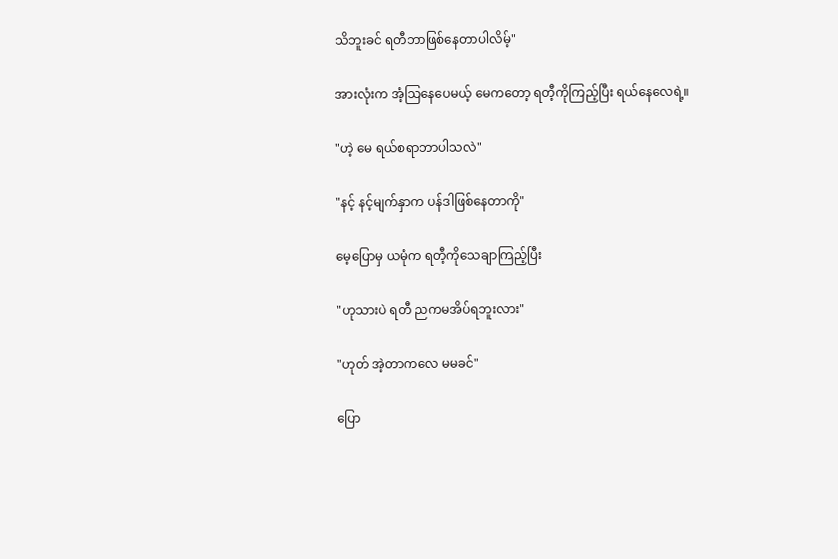သိဘူးခင် ရတီဘာဖြစ်နေတာပါလိမ့်"

အားလုံးက အံ့သြနေပေမယ့် မေကတော့ ရတီ့ကိုကြည့်ပြီး ရယ်နေလေရဲ့။

"ဟဲ့ မေ ရယ်စရာဘာပါသလဲ"

"နင့် နင့်မျက်နှာက ပန်ဒါဖြစ်နေတာကို"

မေ့ပြောမှ ယမုံက ရတီ့ကိုသေချာကြည့်ပြီး

"ဟုသားပဲ ရတီ ညကမအိပ်ရဘူးလား"

"ဟုတ် အဲ့တာကလေ မမခင်"

ပြော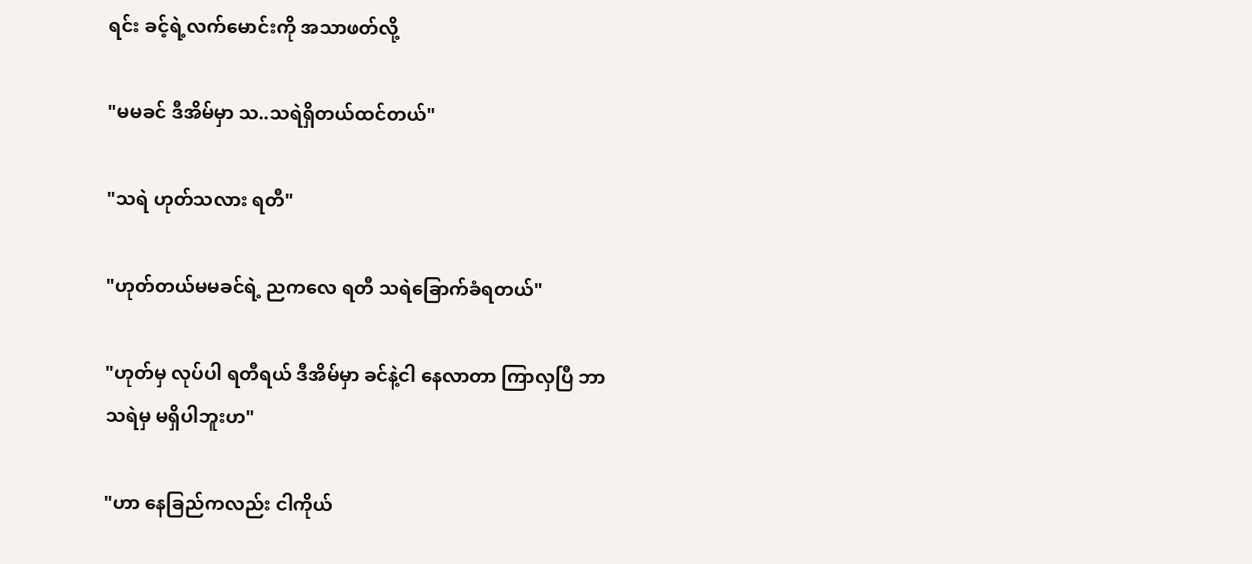ရင်း ခင့်ရဲ့လက်မောင်းကို အသာဖတ်လို့

"မမခင် ဒီအိမ်မှာ သ..သရဲရှိတယ်ထင်တယ်"

"သရဲ ဟုတ်သလား ရတီ"

"ဟုတ်တယ်မမခင်ရဲ့ ညကလေ ရတီ သရဲခြောက်ခံရတယ်"

"ဟုတ်မှ လုပ်ပါ ရတီရယ် ဒီအိမ်မှာ ခင်နဲ့ငါ နေလာတာ ကြာလှပြီ ဘာသရဲမှ မရှိပါဘူးဟ"

"ဟာ နေခြည်ကလည်း ငါကိုယ်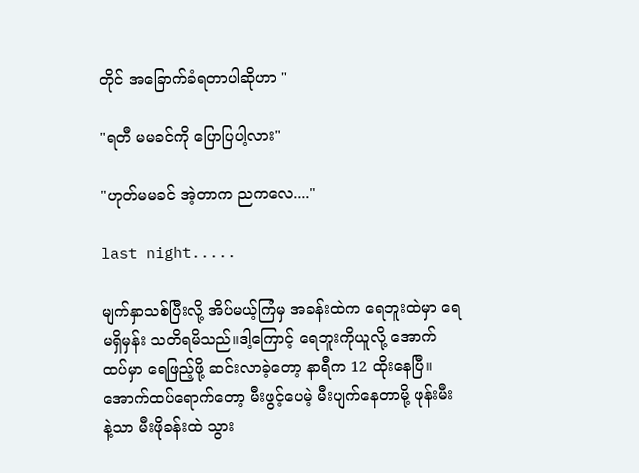တိုင် အခြောက်ခံရတာပါဆိုဟာ "

"ရတီ မမခင်ကို ပြောပြပါ့လား"

"ဟုတ်မမခင် အဲ့တာက ညကလေ...."

last night.....

မျက်နှာသစ်ပြီးလို့ အိပ်မယ့်ကြံမှ အခန်းထဲက ရေဘူးထဲမှာ ရေမရှိမှန်း သတိရမိသည်။ဒါ့ကြောင့် ရေဘူးကိုယူလို့ အောက်ထပ်မှာ ရေဖြည့်ဖို့ ဆင်းလာခဲ့တော့ နာရီက 12 ထိုးနေပြီ။အောက်ထပ်ရောက်တော့ မီးဖွင့်ပေမဲ့ မီးပျက်နေတာမို့ ဖုန်းမီးနဲ့သာ မီးဖိုခန်းထဲ သွား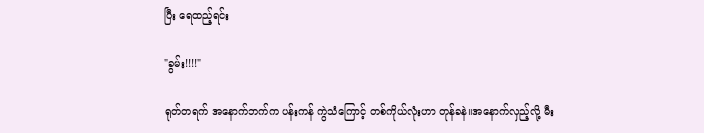ပြီး ရေထည့်ရင်း

"ခွမ်း!!!!"

ရုတ်တရက် အနောက်ဘက်က ပန်းကန် ကွဲသံကြောင့် တစ်ကိုယ်လုံးဟာ တုန်ခနဲ။အနောက်လှည့်လို့ မီး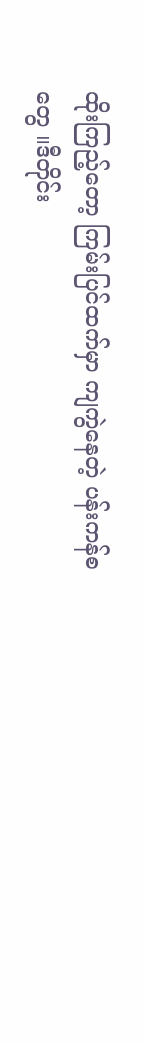ထိုးကြည့်တော့ ကြမ်းပြင်ထက်မှာ ကျကွဲနေတဲ့ ပန်းကန်စတွေ ။ဒီတိုင်း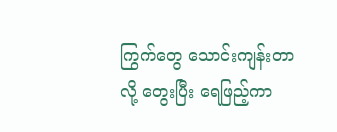ကြွက်တွေ သောင်းကျန်းတာလို့ တွေးပြီး ရေဖြည့်ကာ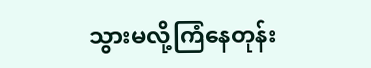သွားမလို့ကြံနေတုန်း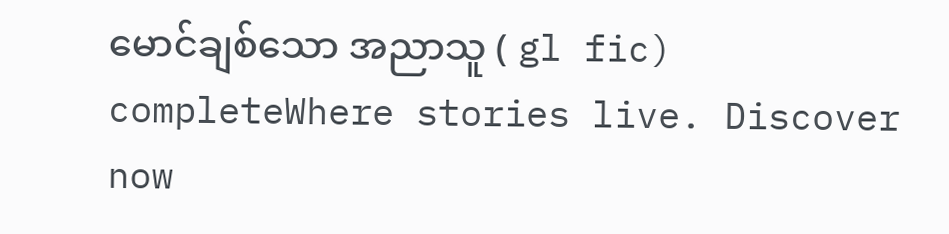မောင်ချစ်သော အညာသူ ( gl fic)   completeWhere stories live. Discover now